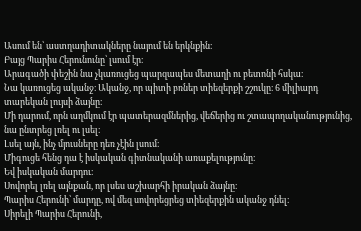Ասում են՝ աստղադիտակները նայում են երկնքին։
Բայց Պարիս Հերունունը՝ լսում էր։
Արագածի փեշին նա չկառուցեց պարզապես մետաղի ու բետոնի հսկա։
Նա կառուցեց ականջ։ Ականջ, որ պիտի բռներ տիեզերքի շշուկը։ 6 միլիարդ տարեկան լույսի ձայնը։
Մի դարում, որն աղմկում էր պատերազմներից, վեճերից ու շտապողականությունից, նա ընտրեց լռել ու լսել։
Լսել այն, ինչ մյուսները դեռ չէին լսում։
Միգուցե հենց դա է իսկական գիտնականի առաքելությունը։
Եվ իսկական մարդու։
Սովորել լռել այնքան, որ լսես աշխարհի իրական ձայնը։
Պարիս Հերունի՝ մարդը, ով մեզ սովորեցրեց տիեզերքին ականջ դնել։
Սիրելի Պարիս Հերունի,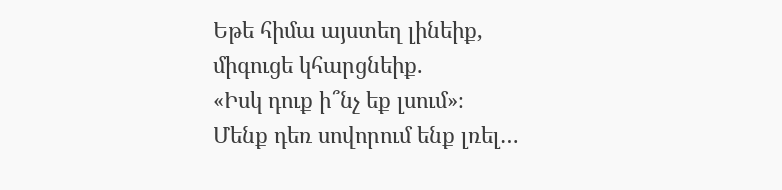Եթե հիմա այստեղ լինեիք,
միգուցե կհարցնեիք.
«Իսկ դուք ի՞նչ եք լսում»։
Մենք դեռ սովորում ենք լռել…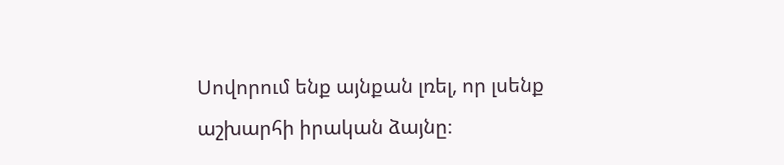Սովորում ենք այնքան լռել, որ լսենք աշխարհի իրական ձայնը։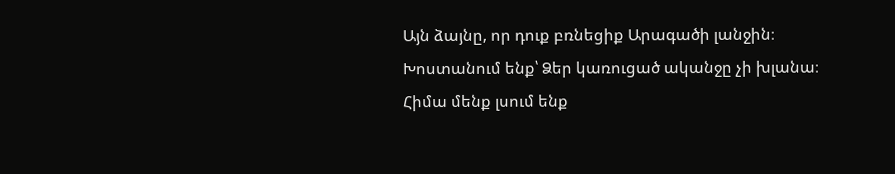Այն ձայնը, որ դուք բռնեցիք Արագածի լանջին։
Խոստանում ենք՝ Ձեր կառուցած ականջը չի խլանա։
Հիմա մենք լսում ենք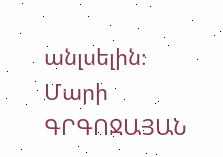անլսելին։
Մարի ԳՐԳՈՋԱՅԱՆ